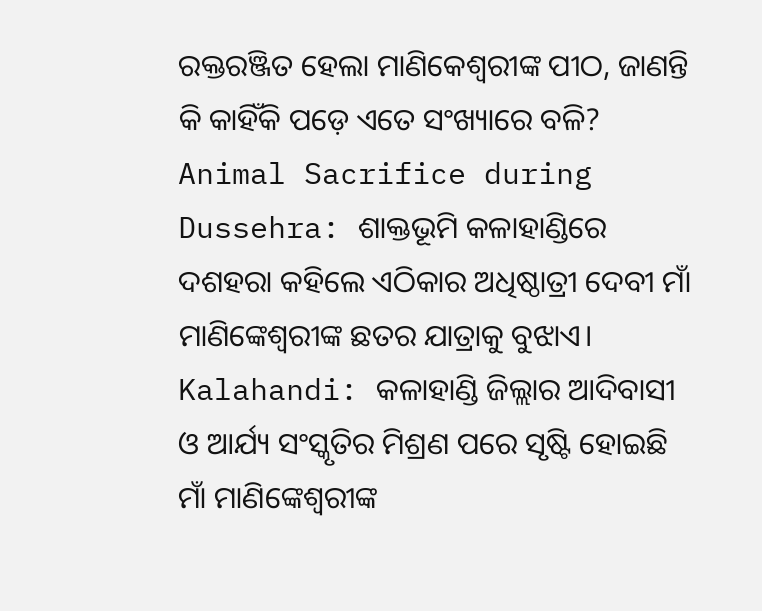ରକ୍ତରଞ୍ଜିତ ହେଲା ମାଣିକେଶ୍ୱରୀଙ୍କ ପୀଠ, ଜାଣନ୍ତି କି କାହିଁକି ପଡ଼େ ଏତେ ସଂଖ୍ୟାରେ ବଳି?
Animal Sacrifice during Dussehra: ଶାକ୍ତଭୂମି କଳାହାଣ୍ଡିରେ ଦଶହରା କହିଲେ ଏଠିକାର ଅଧିଷ୍ଠାତ୍ରୀ ଦେବୀ ମାଁ ମାଣିଙ୍କେଶ୍ୱରୀଙ୍କ ଛତର ଯାତ୍ରାକୁ ବୁଝାଏ।
Kalahandi: କଳାହାଣ୍ଡି ଜିଲ୍ଲାର ଆଦିବାସୀ ଓ ଆର୍ଯ୍ୟ ସଂସ୍କୃତିର ମିଶ୍ରଣ ପରେ ସୃଷ୍ଟି ହୋଇଛି ମାଁ ମାଣିଙ୍କେଶ୍ୱରୀଙ୍କ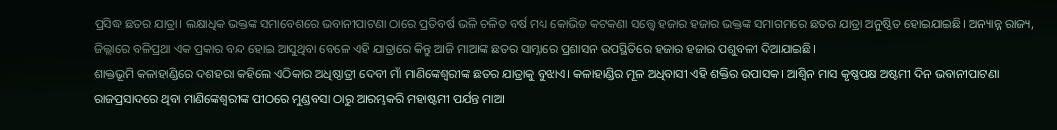ପ୍ରସିଦ୍ଧ ଛତର ଯାତ୍ରା। ଲକ୍ଷାଧିକ ଭକ୍ତଙ୍କ ସମାବେଶରେ ଭବାନୀପାଟଣା ଠାରେ ପ୍ରତିବର୍ଷ ଭଳି ଚଳିତ ବର୍ଷ ମଧ୍ୟ କୋଭିଡ କଟକଣା ସତ୍ତ୍ୱେ ହଜାର ହଜାର ଭକ୍ତଙ୍କ ସମାଗମରେ ଛତର ଯାତ୍ରା ଅନୁଷ୍ଠିତ ହୋଇଯାଇଛି। ଅନ୍ୟାନ୍ନ ରାଜ୍ୟ, ଜିଲ୍ଲାରେ ବଳିପ୍ରଥା ଏକ ପ୍ରକାର ବନ୍ଦ ହୋଇ ଆସୁଥିବା ବେଳେ ଏହି ଯାତ୍ରାରେ କିନ୍ତୁ ଆଜି ମାଆଙ୍କ ଛତର ସାମ୍ନାରେ ପ୍ରଶାସନ ଉପସ୍ଥିତିରେ ହଜାର ହଜାର ପଶୁବଳୀ ଦିଆଯାଇଛି।
ଶାକ୍ତଭୂମି କଳାହାଣ୍ଡିରେ ଦଶହରା କହିଲେ ଏଠିକାର ଅଧିଷ୍ଠାତ୍ରୀ ଦେବୀ ମାଁ ମାଣିଙ୍କେଶ୍ୱରୀଙ୍କ ଛତର ଯାତ୍ରାକୁ ବୁଝାଏ। କଳାହାଣ୍ଡିର ମୂଳ ଅଧିବାସୀ ଏହି ଶକ୍ତିର ଉପାସକ। ଆଶ୍ୱିନ ମାସ କୃଷ୍ଣପକ୍ଷ ଅଷ୍ଟମୀ ଦିନ ଭବାନୀପାଟଣା ରାଜପ୍ରସାଦରେ ଥିବା ମାଣିଙ୍କେଶ୍ୱରୀଙ୍କ ପୀଠରେ ମୁଣ୍ଡବସା ଠାରୁ ଆରମ୍ଭକରି ମହାଷ୍ଟମୀ ପର୍ଯନ୍ତ ମାଆ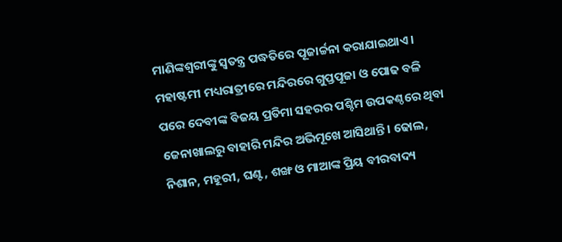ମାଣିଙ୍କଶ୍ୱରୀଙ୍କୁ ସ୍ୱତନ୍ତ୍ର ପଦ୍ଧତିରେ ପୂଜାର୍ଚ୍ଚନା କରାଯାଇଥାଏ।
ମହାଷ୍ଟମୀ ମଧ୍ୟରାତ୍ରୀରେ ମନ୍ଦିରରେ ଗୁପ୍ତପୂଜା ଓ ପୋଢ ବଳି ପରେ ଦେବୀଙ୍କ ବିଜୟ ପ୍ରତିମା ସହରର ପଶ୍ଚିମ ଉପକଣ୍ଠରେ ଥିବା ଜେନାଖାଲରୁ ବାହାରି ମନ୍ଦିର ଅଭିମୂଖେ ଆସିଥାନ୍ତି। ଢୋଲ, ନିଶାନ, ମହୂରୀ, ଘଣ୍ଟ, ଶଙ୍ଖ ଓ ମାଆଙ୍କ ପ୍ରିୟ ବୀରବାଦ୍ୟ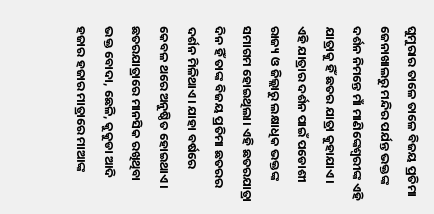ଘୁମୁରାର ତାଳେ ତାଳେ ବିଜୟ ପ୍ରତିମା ଜେନାଖାଲରୁ ମନ୍ଦିର ପର୍ଯନ୍ତ ଭକ୍ତଙ୍କ ଦର୍ଶନ ନିମନ୍ତେ ମାଁ ମାଣିଙ୍କେଶ୍ୱରୀଙ୍କ ଏହି ଯାତ୍ରାକୁ ହିଁ ଛତର ଯାତ୍ରା କୁହାଯାଏ।
ଏହି ଯାତ୍ରାର ଦର୍ଶନ ପାଇଁ ପଡୋଶୀ ରାଜ୍ୟ ଓ ଜିଲ୍ଲାରୁ ଲକ୍ଷାଧିକ ଭକ୍ତଙ୍କ ସମାଗମ ହୋଇଥିଲା। ଏହି ଛତରଯାତ୍ରା ଦିନ ହିଁ ତାଙ୍କ ବିଜୟ ପ୍ରତିମା ଛତରର ଦର୍ଶନ ମିଳିଥାଏ। ଯାହା ବର୍ଷରେ କେବଳ ଥରେ ଅନୁଷ୍ଠିତ ହୋଇଥାଏ। ଛତରଯାତ୍ରାରେ ମାନସିକ ରଖିଥିବା ଭକ୍ତ ବୋଦା, ଛେଳି, କୁକୁଡା ଆଦି ହଜାର ହଜାର ମାତ୍ରାରେ ମାଆଙ୍କ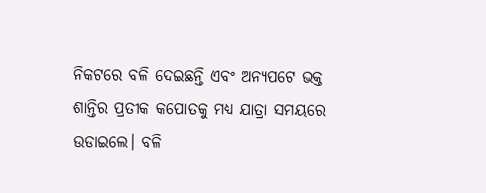ନିକଟରେ ବଳି ଦେଇଛନ୍ତି ଏବଂ ଅନ୍ୟପଟେ ଭକ୍ତ ଶାନ୍ତିର ପ୍ରତୀକ କପୋତକୁ ମଧ୍ୟ ଯାତ୍ରା ସମୟରେ ଉଡାଇଲେ। ବଳି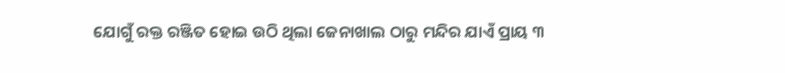ଯୋଗୁଁ ରକ୍ତ ରଞ୍ଜିତ ହୋଇ ଉଠି ଥିଲା ଜେନାଖାଲ ଠାରୁ ମନ୍ଦିର ଯାଏଁ ପ୍ରାୟ ୩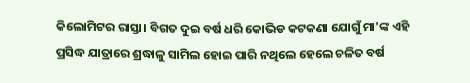କିଲୋମିଟର ରାସ୍ତା। ବିଗତ ଦୁଇ ବର୍ଷ ଧରି କୋଭିଡ କଟକଣା ଯୋଗୁଁ ମା'ଙ୍କ ଏହି ପ୍ରସିଦ୍ଧ ଯାତ୍ରାରେ ଶ୍ରଦ୍ଧାଳୁ ସାମିଲ ହୋଇ ପାରି ନଥିଲେ ହେଲେ ଚଳିତ ବର୍ଷ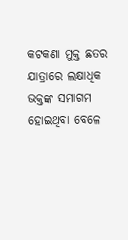କଟକଣା ମୁକ୍ତ ଛତର ଯାତ୍ରାରେ ଲକ୍ଷାଧିକ ଭକ୍ତଙ୍କ ସମାଗମ ହୋଇଥିବା ବେଳେ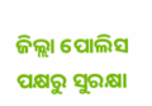ଜିଲ୍ଲା ପୋଲିସ ପକ୍ଷରୁ ସୁରକ୍ଷା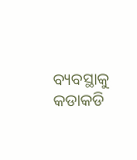ବ୍ୟବସ୍ଥାକୁ କଡାକଡି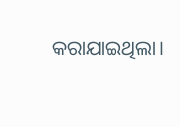କରାଯାଇଥିଲା।